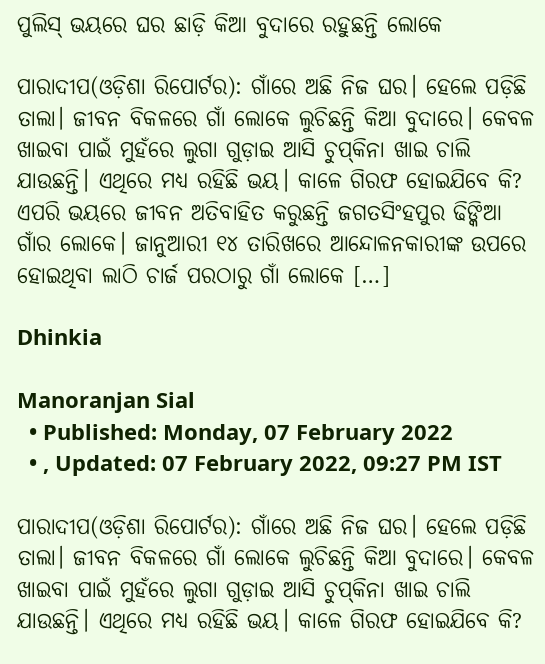ପୁଲିସ୍‌ ଭୟରେ ଘର ଛାଡ଼ି କିଆ ବୁଦାରେ ରହୁଛନ୍ତି ଲୋକେ

ପାରାଦୀପ(ଓଡ଼ିଶା ରିପୋର୍ଟର): ଗାଁରେ ଅଛି ନିଜ ଘର। ହେଲେ ପଡ଼ିଛି ତାଲା। ଜୀବନ ବିକଳରେ ଗାଁ ଲୋକେ ଲୁଚିଛନ୍ତି କିଆ ବୁଦାରେ। କେବଳ ଖାଇବା ପାଇଁ ମୁହଁରେ ଲୁଗା ଗୁଡ଼ାଇ ଆସି ଚୁପ୍‌କିନା ଖାଇ ଚାଲି ଯାଉଛନ୍ତି। ଏଥିରେ ମଧ୍ୟ ରହିଛି ଭୟ। କାଳେ ଗିରଫ ହୋଇଯିବେ କି? ଏପରି ଭୟରେ ଜୀବନ ଅତିବାହିତ କରୁଛନ୍ତି ଜଗତସିଂହପୁର ଢିଙ୍କିଆ ଗାଁର ଲୋକେ। ଜାନୁଆରୀ ୧୪ ତାରିଖରେ ଆନ୍ଦୋଳନକାରୀଙ୍କ ଉପରେ ହୋଇଥିବା ଲାଠି ଚାର୍ଜ ପରଠାରୁ ଗାଁ ଲୋକେ […]

Dhinkia

Manoranjan Sial
  • Published: Monday, 07 February 2022
  • , Updated: 07 February 2022, 09:27 PM IST

ପାରାଦୀପ(ଓଡ଼ିଶା ରିପୋର୍ଟର): ଗାଁରେ ଅଛି ନିଜ ଘର। ହେଲେ ପଡ଼ିଛି ତାଲା। ଜୀବନ ବିକଳରେ ଗାଁ ଲୋକେ ଲୁଚିଛନ୍ତି କିଆ ବୁଦାରେ। କେବଳ ଖାଇବା ପାଇଁ ମୁହଁରେ ଲୁଗା ଗୁଡ଼ାଇ ଆସି ଚୁପ୍‌କିନା ଖାଇ ଚାଲି ଯାଉଛନ୍ତି। ଏଥିରେ ମଧ୍ୟ ରହିଛି ଭୟ। କାଳେ ଗିରଫ ହୋଇଯିବେ କି?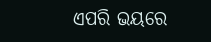ଏପରି ଭୟରେ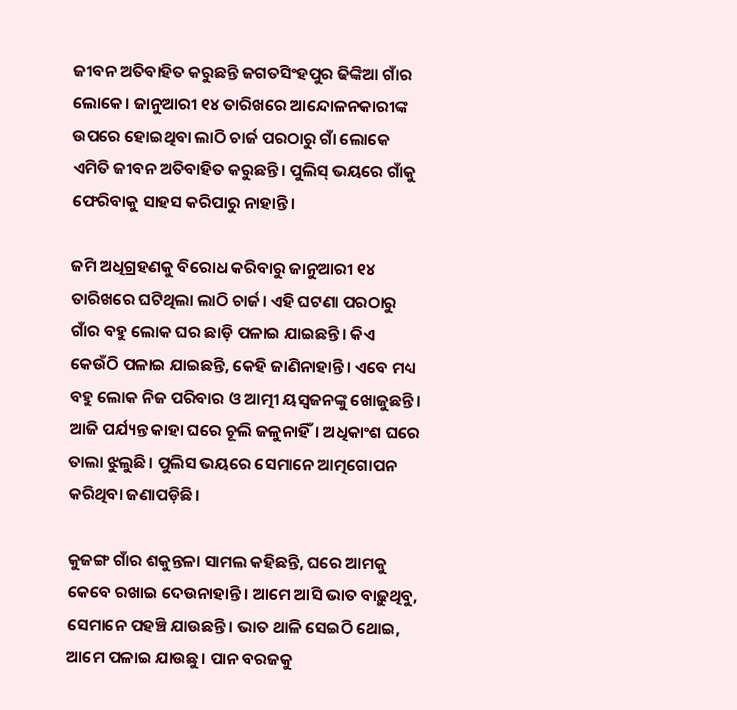ଜୀବନ ଅତିବାହିତ କରୁଛନ୍ତି ଜଗତସିଂହପୁର ଢିଙ୍କିଆ ଗାଁର ଲୋକେ। ଜାନୁଆରୀ ୧୪ ତାରିଖରେ ଆନ୍ଦୋଳନକାରୀଙ୍କ ଉପରେ ହୋଇଥିବା ଲାଠି ଚାର୍ଜ ପରଠାରୁ ଗାଁ ଲୋକେ ଏମିତି ଜୀବନ ଅତିବାହିତ କରୁଛନ୍ତି। ପୁଲିସ୍‌ ଭୟରେ ଗାଁକୁ ଫେରିବାକୁ ସାହସ କରିପାରୁ ନାହାନ୍ତି।

ଜମି ଅଧିଗ୍ରହଣକୁ ବିରୋଧ କରିବାରୁ ଜାନୁଆରୀ ୧୪ ତାରିଖରେ ଘଟିଥିଲା ଲାଠି ଚାର୍ଜ। ଏହି ଘଟଣା ପରଠାରୁ ଗାଁର ବହୁ ଲୋକ ଘର ଛାଡ଼ି ପଳାଇ ଯାଇଛନ୍ତି। କିଏ କେଉଁଠି ପଳାଇ ଯାଇଛନ୍ତି, କେହି ଜାଣିନାହାନ୍ତି। ଏବେ ମଧ୍ୟ ବହୁ ଲୋକ ନିଜ ପରିବାର ଓ ଆତ୍ମୀ ୟସ୍ୱଜନଙ୍କୁ ଖୋଜୁଛନ୍ତି। ଆଜି ପର୍ଯ୍ୟନ୍ତ କାହା ଘରେ ଚୂଲି ଜଳୁନାହିଁ। ଅଧିକାଂଶ ଘରେ ତାଲା ଝୁଲୁଛି। ପୁଲିସ ଭୟରେ ସେମାନେ ଆତ୍ମଗୋପନ କରିଥିବା ଜଣାପଡ଼ିଛି।

କୁଜଙ୍ଗ ଗାଁର ଶକୁନ୍ତଳା ସାମଲ କହିଛନ୍ତି, ଘରେ ଆମକୁ କେବେ ରଖାଇ ଦେଉନାହାନ୍ତି। ଆମେ ଆସି ଭାତ ବାଢ଼ୁଥିବୁ, ସେମାନେ ପହଞ୍ଚି ଯାଉଛନ୍ତି। ଭାତ ଥାଳି ସେଇଠି ଥୋଇ, ଆମେ ପଳାଇ ଯାଉଛୁ। ପାନ ବରଜକୁ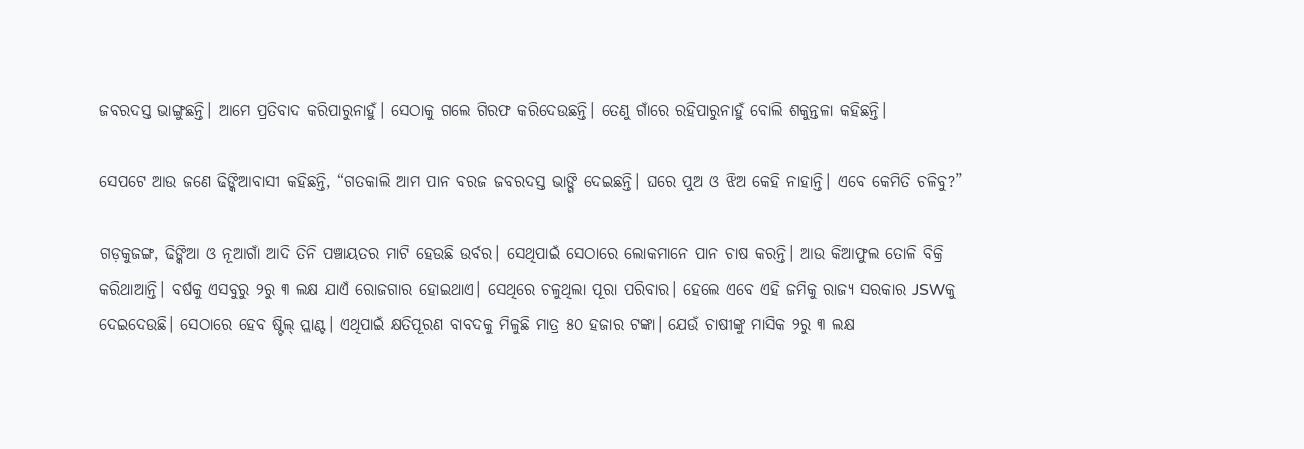ଜବରଦସ୍ତ ଭାଙ୍ଗୁଛନ୍ତି। ଆମେ ପ୍ରତିବାଦ କରିପାରୁନାହୁଁ। ସେଠାକୁ ଗଲେ ଗିରଫ କରିଦେଉଛନ୍ତି। ତେଣୁ ଗାଁରେ ରହିପାରୁନାହୁଁ ବୋଲି ଶକୁନ୍ତଳା କହିଛନ୍ତି।

ସେପଟେ ଆଉ ଜଣେ ଢିଙ୍କିଆବାସୀ କହିଛନ୍ତି, “ଗତକାଲି ଆମ ପାନ ବରଜ ଜବରଦସ୍ତ ଭାଙ୍ଗି ଦେଇଛନ୍ତି। ଘରେ ପୁଅ ଓ ଝିଅ କେହି ନାହାନ୍ତି। ଏବେ କେମିତି ଚଳିବୁ?”

ଗଡ଼କୁଜଙ୍ଗ, ଢିଙ୍କିଆ ଓ ନୂଆଗାଁ ଆଦି ତିନି ପଞ୍ଚାୟତର ମାଟି ହେଉଛି ଉର୍ବର। ସେଥିପାଇଁ ସେଠାରେ ଲୋକମାନେ ପାନ ଚାଷ କରନ୍ତି। ଆଉ କିଆଫୁଲ ତୋଳି ବିକ୍ରି କରିଥାଆନ୍ତି। ବର୍ଷକୁ ଏସବୁରୁ ୨ରୁ ୩ ଲକ୍ଷ ଯାଏଁ ରୋଜଗାର ହୋଇଥାଏ। ସେଥିରେ ଚଳୁଥିଲା ପୂରା ପରିବାର। ହେଲେ ଏବେ ଏହି ଜମିକୁ ରାଜ୍ୟ ସରକାର JSWକୁ ଦେଇଦେଉଛି। ସେଠାରେ ହେବ ଷ୍ଟିଲ୍‌ ପ୍ଲାଣ୍ଟ। ଏଥିପାଇଁ କ୍ଷତିପୂରଣ ବାବଦକୁ ମିଳୁଛି ମାତ୍ର ୫୦ ହଜାର ଟଙ୍କା। ଯେଉଁ ଚାଷୀଙ୍କୁ ମାସିକ ୨ରୁ ୩ ଲକ୍ଷ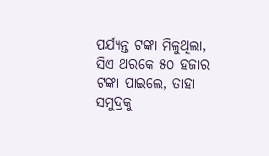ପର୍ଯ୍ୟନ୍ତ ଟଙ୍କା ମିଳୁଥିଲା, ସିଏ ଥରକେ ୫୦ ହଜାର ଟଙ୍କା ପାଇଲେ, ତାହା ସମୁଦ୍ରକୁ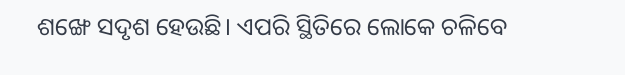ଶଙ୍ଖେ ସଦୃଶ ହେଉଛି। ଏପରି ସ୍ଥିତିରେ ଲୋକେ ଚଳିବେ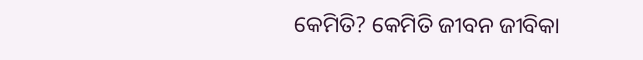କେମିତି? କେମିତି ଜୀବନ ଜୀବିକା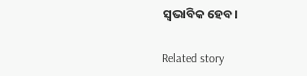ସ୍ୱଭାବିକ ହେବ।

Related story